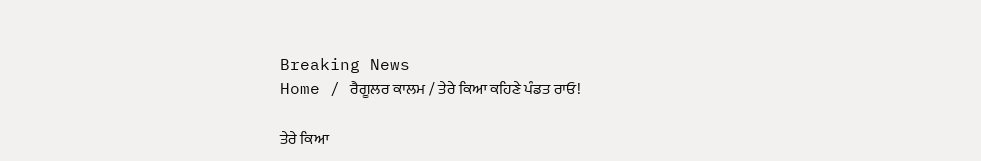Breaking News
Home / ਰੈਗੂਲਰ ਕਾਲਮ / ਤੇਰੇ ਕਿਆ ਕਹਿਣੇ ਪੰਡਤ ਰਾਓ!

ਤੇਰੇ ਕਿਆ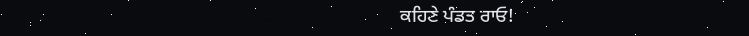ਕਹਿਣੇ ਪੰਡਤ ਰਾਓ!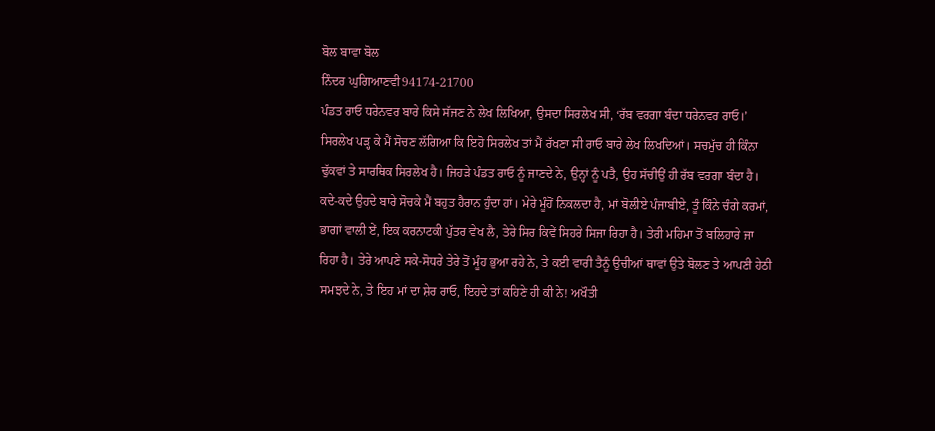ਬੋਲ ਬਾਵਾ ਬੋਲ
ਨਿੰਦਰ ਘੁਗਿਆਣਵੀ94174-21700
ਪੰਡਤ ਰਾਓ ਧਰੇਨਵਰ ਬਾਰੇ ਕਿਸੇ ਸੱਜਣ ਨੇ ਲੇਖ ਲਿਖਿਆ, ਉਸਦਾ ਸਿਰਲੇਖ ਸੀ, ‘ਰੱਬ ਵਰਗਾ ਬੰਦਾ ਧਰੇਨਵਰ ਰਾਓ।’ ਸਿਰਲੇਖ ਪੜ੍ਹ ਕੇ ਮੈਂ ਸੋਚਣ ਲੱਗਿਆ ਕਿ ਇਹੋ ਸਿਰਲੇਖ ਤਾਂ ਮੈਂ ਰੱਖਣਾ ਸੀ ਰਾਓ ਬਾਰੇ ਲੇਖ ਲਿਖਦਿਆਂ। ਸਚਮੁੱਚ ਹੀ ਕਿੰਨਾ ਢੁੱਕਵਾਂ ਤੇ ਸਾਰਥਿਕ ਸਿਰਲੇਖ ਹੈ। ਜਿਹੜੇ ਪੰਡਤ ਰਾਓ ਨੂੰ ਜਾਣਦੇ ਨੇ, ਉਨ੍ਹਾਂ ਨੂੰ ਪਤੈ, ਉਹ ਸੱਚੀਉਂ ਹੀ ਰੱਬ ਵਰਗਾ ਬੰਦਾ ਹੈ। ਕਦੇ-ਕਦੇ ਉਹਦੇ ਬਾਰੇ ਸੋਚਕੇ ਮੈਂ ਬਹੁਤ ਹੈਰਾਨ ਹੁੰਦਾ ਹਾਂ। ਮੇਰੇ ਮੂੰਹੋਂ ਨਿਕਲਦਾ ਹੈ, ਮਾਂ ਬੋਲੀਏ ਪੰਜਾਬੀਏ, ਤੂੰ ਕਿੰਨੇ ਚੰਗੇ ਕਰਮਾਂ, ਭਾਗਾਂ ਵਾਲੀ ਏਂ, ਇਕ ਕਰਨਾਟਕੀ ਪੁੱਤਰ ਵੇਖ ਲੈ, ਤੇਰੇ ਸਿਰ ਕਿਵੇਂ ਸਿਹਰੇ ਸਿਜਾ ਰਿਹਾ ਹੈ। ਤੇਰੀ ਮਹਿਮਾ ਤੋਂ ਬਲਿਹਾਰੇ ਜਾ ਰਿਹਾ ਹੈ। ਤੇਰੇ ਆਪਣੇ ਸਕੇ-ਸੋਧਰੇ ਤੇਰੇ ਤੋਂ ਮੂੰਹ ਭੁਆ ਰਹੇ ਨੇ, ਤੇ ਕਈ ਵਾਰੀ ਤੈਨੂੰ ਉਚੀਆਂ ਥਾਵਾਂ ਉਤੇ ਬੋਲਣ ਤੇ ਆਪਣੀ ਹੇਠੀ ਸਮਝਦੇ ਨੇ, ਤੇ ਇਹ ਮਾਂ ਦਾ ਸ਼ੇਰ ਰਾਓ, ਇਹਦੇ ਤਾਂ ਕਹਿਣੇ ਹੀ ਕੀ ਨੇ! ਅਖੌਤੀ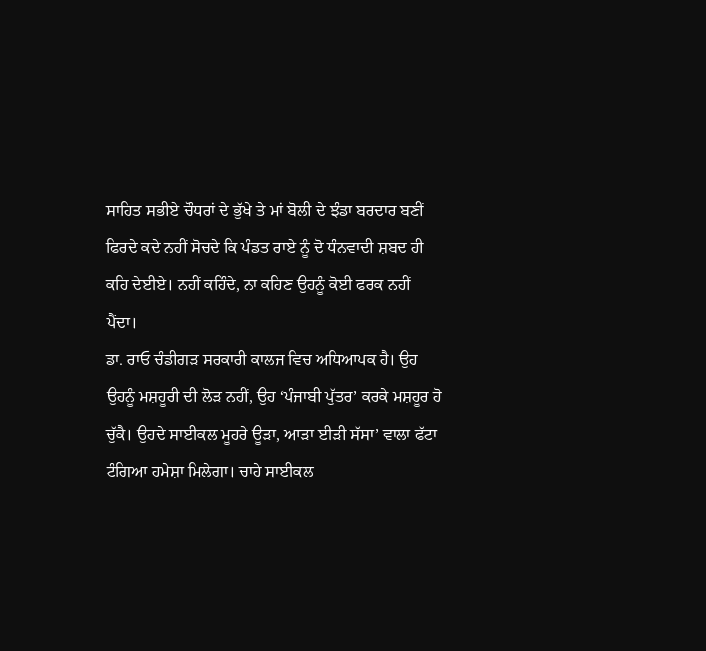ਸਾਹਿਤ ਸਭੀਏ ਚੌਧਰਾਂ ਦੇ ਭੁੱਖੇ ਤੇ ਮਾਂ ਬੋਲੀ ਦੇ ਝੰਡਾ ਬਰਦਾਰ ਬਣੀਂ ਫਿਰਦੇ ਕਦੇ ਨਹੀਂ ਸੋਚਦੇ ਕਿ ਪੰਡਤ ਰਾਏ ਨੂੰ ਦੋ ਧੰਨਵਾਦੀ ਸ਼ਬਦ ਹੀ ਕਹਿ ਦੇਈਏ। ਨਹੀਂ ਕਹਿੰਦੇ, ਨਾ ਕਹਿਣ ਉਹਨੂੰ ਕੋਈ ਫਰਕ ਨਹੀਂ ਪੈਂਦਾ।
ਡਾ. ਰਾਓ ਚੰਡੀਗੜ ਸਰਕਾਰੀ ਕਾਲਜ ਵਿਚ ਅਧਿਆਪਕ ਹੈ। ਉਹ ਉਹਨੂੰ ਮਸ਼ਹੂਰੀ ਦੀ ਲੋੜ ਨਹੀਂ, ਉਹ ‘ਪੰਜਾਬੀ ਪੁੱਤਰ’ ਕਰਕੇ ਮਸ਼ਹੂਰ ਹੋ ਚੁੱਕੈ। ਉਹਦੇ ਸਾਈਕਲ ਮੂਹਰੇ ਊੜਾ, ਆੜਾ ਈੜੀ ਸੱਸਾ’ ਵਾਲਾ ਫੱਟਾ ਟੰਗਿਆ ਹਮੇਸ਼ਾ ਮਿਲੇਗਾ। ਚਾਹੇ ਸਾਈਕਲ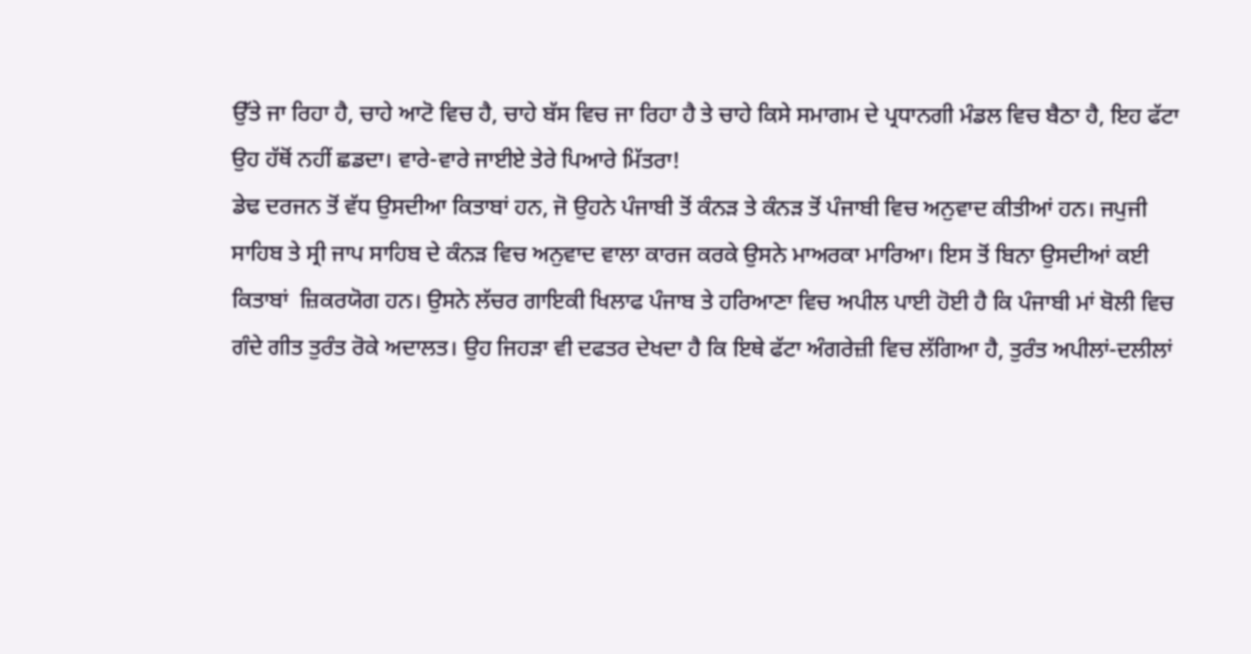ਉੱਤੇ ਜਾ ਰਿਹਾ ਹੈ, ਚਾਹੇ ਆਟੋ ਵਿਚ ਹੈ, ਚਾਹੇ ਬੱਸ ਵਿਚ ਜਾ ਰਿਹਾ ਹੈ ਤੇ ਚਾਹੇ ਕਿਸੇ ਸਮਾਗਮ ਦੇ ਪ੍ਰਧਾਨਗੀ ਮੰਡਲ ਵਿਚ ਬੈਠਾ ਹੈ, ਇਹ ਫੱਟਾ ਉਹ ਹੱਥੋਂ ਨਹੀਂ ਛਡਦਾ। ਵਾਰੇ-ਵਾਰੇ ਜਾਈਏ ਤੇਰੇ ਪਿਆਰੇ ਮਿੱਤਰਾ!
ਡੇਢ ਦਰਜਨ ਤੋਂ ਵੱਧ ਉਸਦੀਆ ਕਿਤਾਬਾਂ ਹਨ, ਜੋ ਉਹਨੇ ਪੰਜਾਬੀ ਤੋਂ ਕੰਨੜ ਤੇ ਕੰਨੜ ਤੋਂ ਪੰਜਾਬੀ ਵਿਚ ਅਨੁਵਾਦ ਕੀਤੀਆਂ ਹਨ। ਜਪੁਜੀ ਸਾਹਿਬ ਤੇ ਸ੍ਰੀ ਜਾਪ ਸਾਹਿਬ ਦੇ ਕੰਨੜ ਵਿਚ ਅਨੁਵਾਦ ਵਾਲਾ ਕਾਰਜ ਕਰਕੇ ਉਸਨੇ ਮਾਅਰਕਾ ਮਾਰਿਆ। ਇਸ ਤੋਂ ਬਿਨਾ ਉਸਦੀਆਂ ਕਈ ਕਿਤਾਬਾਂ  ਜ਼ਿਕਰਯੋਗ ਹਨ। ਉਸਨੇ ਲੱਚਰ ਗਾਇਕੀ ਖਿਲਾਫ ਪੰਜਾਬ ਤੇ ਹਰਿਆਣਾ ਵਿਚ ਅਪੀਲ ਪਾਈ ਹੋਈ ਹੈ ਕਿ ਪੰਜਾਬੀ ਮਾਂ ਬੋਲੀ ਵਿਚ ਗੰਦੇ ਗੀਤ ਤੁਰੰਤ ਰੋਕੇ ਅਦਾਲਤ। ਉਹ ਜਿਹੜਾ ਵੀ ਦਫਤਰ ਦੇਖਦਾ ਹੈ ਕਿ ਇਥੇ ਫੱਟਾ ਅੰਗਰੇਜ਼ੀ ਵਿਚ ਲੱਗਿਆ ਹੈ, ਤੁਰੰਤ ਅਪੀਲਾਂ-ਦਲੀਲਾਂ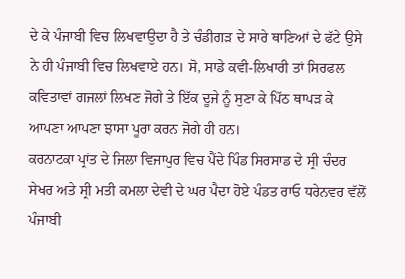ਦੇ ਕੇ ਪੰਜਾਬੀ ਵਿਚ ਲਿਖਵਾਉਦਾ ਹੈ ਤੇ ਚੰਡੀਗੜ ਦੇ ਸਾਰੇ ਥਾਣਿਆਂ ਦੇ ਫੱਟੇ ਉਸੇ ਨੇ ਹੀ ਪੰਜਾਬੀ ਵਿਚ ਲਿਖਵਾਏ ਹਨ। ਸੋ, ਸਾਡੇ ਕਵੀ-ਲਿਖਾਰੀ ਤਾਂ ਸਿਰਫਲ ਕਵਿਤਾਵਾਂ ਗਜਲਾਂ ਲਿਖਣ ਜੋਗੇ ਤੇ ਇੱਕ ਦੂਜੇ ਨੂੰ ਸੁਣਾ ਕੇ ਪਿੱਠ ਥਾਪੜ ਕੇ ਆਪਣਾ ਆਪਣਾ ਝਾਸਾ ਪੂਰਾ ਕਰਨ ਜੋਗੇ ਹੀ ਹਨ।
ਕਰਨਾਟਕਾ ਪ੍ਰਾਂਤ ਦੇ ਜਿਲਾ ਵਿਜਾਪੁਰ ਵਿਚ ਪੈਂਦੇ ਪਿੰਡ ਸਿਰਸਾਡ ਦੇ ਸ੍ਰੀ ਚੰਦਰ ਸੇਖਰ ਅਤੇ ਸ੍ਰੀ ਮਤੀ ਕਮਲਾ ਦੇਵੀ ਦੇ ਘਰ ਪੈਦਾ ਹੋਏ ਪੰਡਤ ਰਾਓ ਧਰੇਨਵਰ ਵੱਲੋਂ ਪੰਜਾਬੀ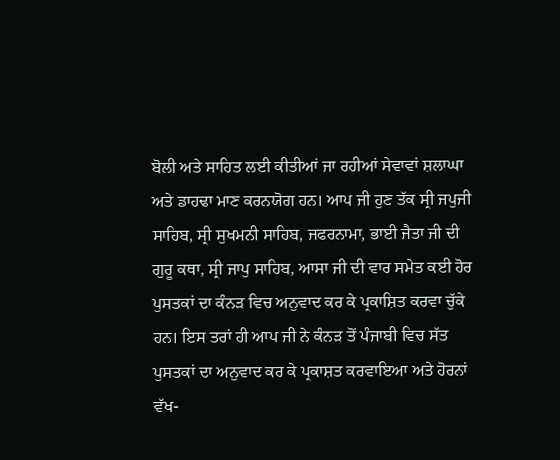ਬੋਲੀ ਅਤੇ ਸਾਹਿਤ ਲਈ ਕੀਤੀਆਂ ਜਾ ਰਹੀਆਂ ਸੇਵਾਵਾਂ ਸ਼ਲਾਘਾ ਅਤੇ ਡਾਹਢਾ ਮਾਣ ਕਰਨਯੋਗ ਹਨ। ਆਪ ਜੀ ਹੁਣ ਤੱਕ ਸ੍ਰੀ ਜਪੁਜੀ ਸਾਹਿਬ, ਸ੍ਰੀ ਸੁਖਮਨੀ ਸਾਹਿਬ, ਜਫਰਨਾਮਾ, ਭਾਈ ਜੈਤਾ ਜੀ ਦੀ ਗੁਰੂ ਕਥਾ, ਸ੍ਰੀ ਜਾਪੁ ਸਾਹਿਬ, ਆਸਾ ਜੀ ਦੀ ਵਾਰ ਸਮੇਤ ਕਈ ਹੋਰ ਪੁਸਤਕਾਂ ਦਾ ਕੰਨੜ ਵਿਚ ਅਨੁਵਾਦ ਕਰ ਕੇ ਪ੍ਰਕਾਸ਼ਿਤ ਕਰਵਾ ਚੁੱਕੇ ਹਨ। ਇਸ ਤਰਾਂ ਹੀ ਆਪ ਜੀ ਨੇ ਕੰਨੜ ਤੋਂ ਪੰਜਾਬੀ ਵਿਚ ਸੱਤ ਪੁਸਤਕਾਂ ਦਾ ਅਨੁਵਾਦ ਕਰ ਕੇ ਪ੍ਰਕਾਸ਼ਤ ਕਰਵਾਇਆ ਅਤੇ ਹੋਰਨਾਂ ਵੱਖ-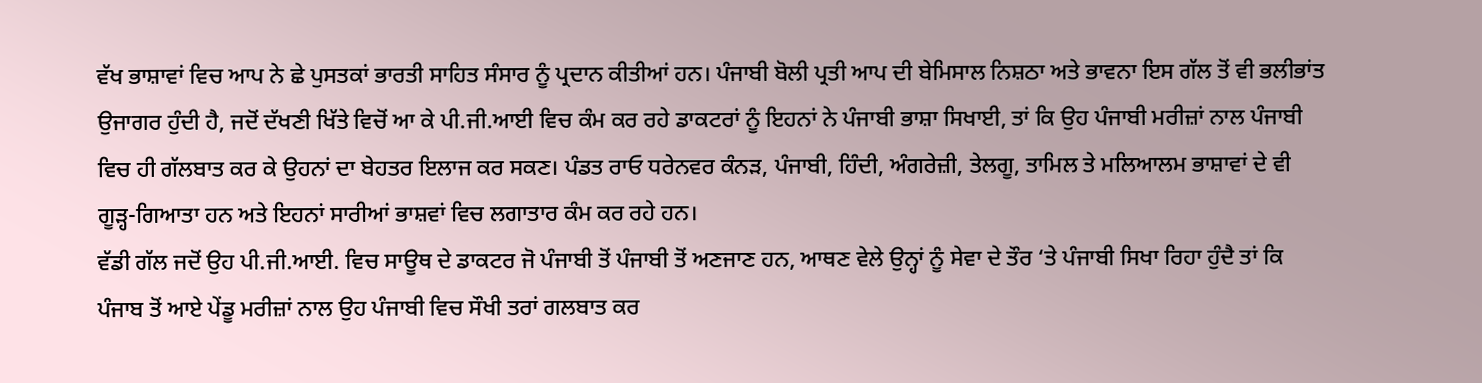ਵੱਖ ਭਾਸ਼ਾਵਾਂ ਵਿਚ ਆਪ ਨੇ ਛੇ ਪੁਸਤਕਾਂ ਭਾਰਤੀ ਸਾਹਿਤ ਸੰਸਾਰ ਨੂੰ ਪ੍ਰਦਾਨ ਕੀਤੀਆਂ ਹਨ। ਪੰਜਾਬੀ ਬੋਲੀ ਪ੍ਰਤੀ ਆਪ ਦੀ ਬੇਮਿਸਾਲ ਨਿਸ਼ਠਾ ਅਤੇ ਭਾਵਨਾ ਇਸ ਗੱਲ ਤੋਂ ਵੀ ਭਲੀਭਾਂਤ ਉਜਾਗਰ ਹੁੰਦੀ ਹੈ, ਜਦੋਂ ਦੱਖਣੀ ਖਿੱਤੇ ਵਿਚੋਂ ਆ ਕੇ ਪੀ.ਜੀ.ਆਈ ਵਿਚ ਕੰਮ ਕਰ ਰਹੇ ਡਾਕਟਰਾਂ ਨੂੰ ਇਹਨਾਂ ਨੇ ਪੰਜਾਬੀ ਭਾਸ਼ਾ ਸਿਖਾਈ, ਤਾਂ ਕਿ ਉਹ ਪੰਜਾਬੀ ਮਰੀਜ਼ਾਂ ਨਾਲ ਪੰਜਾਬੀ ਵਿਚ ਹੀ ਗੱਲਬਾਤ ਕਰ ਕੇ ਉਹਨਾਂ ਦਾ ਬੇਹਤਰ ਇਲਾਜ ਕਰ ਸਕਣ। ਪੰਡਤ ਰਾਓ ਧਰੇਨਵਰ ਕੰਨੜ, ਪੰਜਾਬੀ, ਹਿੰਦੀ, ਅੰਗਰੇਜ਼ੀ, ਤੇਲਗੂ, ਤਾਮਿਲ ਤੇ ਮਲਿਆਲਮ ਭਾਸ਼ਾਵਾਂ ਦੇ ਵੀ ਗੂੜ੍ਹ-ਗਿਆਤਾ ਹਨ ਅਤੇ ਇਹਨਾਂ ਸਾਰੀਆਂ ਭਾਸ਼ਵਾਂ ਵਿਚ ਲਗਾਤਾਰ ਕੰਮ ਕਰ ਰਹੇ ਹਨ।
ਵੱਡੀ ਗੱਲ ਜਦੋਂ ਉਹ ਪੀ.ਜੀ.ਆਈ. ਵਿਚ ਸਾਊਥ ਦੇ ਡਾਕਟਰ ਜੋ ਪੰਜਾਬੀ ਤੋਂ ਪੰਜਾਬੀ ਤੋਂ ਅਣਜਾਣ ਹਨ, ਆਥਣ ਵੇਲੇ ਉਨ੍ਹਾਂ ਨੂੰ ਸੇਵਾ ਦੇ ਤੌਰ ‘ਤੇ ਪੰਜਾਬੀ ਸਿਖਾ ਰਿਹਾ ਹੁੰਦੈ ਤਾਂ ਕਿ ਪੰਜਾਬ ਤੋਂ ਆਏ ਪੇਂਡੂ ਮਰੀਜ਼ਾਂ ਨਾਲ ਉਹ ਪੰਜਾਬੀ ਵਿਚ ਸੌਖੀ ਤਰਾਂ ਗਲਬਾਤ ਕਰ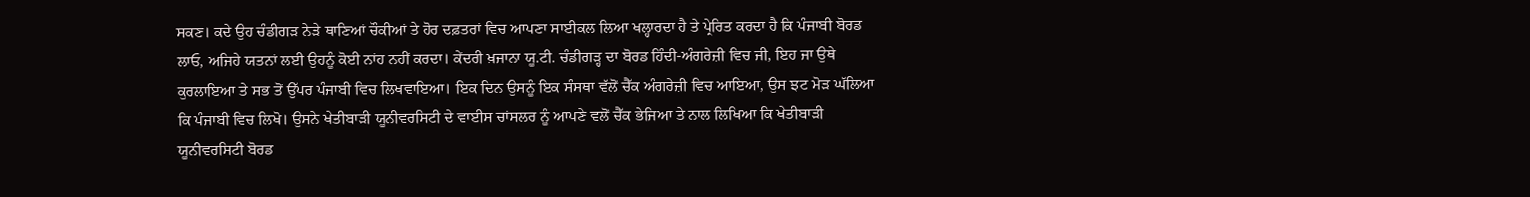ਸਕਣ। ਕਦੇ ਉਹ ਚੰਡੀਗੜ ਨੇੜੇ ਥਾਣਿਆਂ ਚੌਕੀਆਂ ਤੇ ਹੋਰ ਦਫ਼ਤਰਾਂ ਵਿਚ ਆਪਣਾ ਸਾਈਕਲ ਲਿਆ ਖਲ੍ਹਾਰਦਾ ਹੈ ਤੇ ਪ੍ਰੇਰਿਤ ਕਰਦਾ ਹੈ ਕਿ ਪੰਜਾਬੀ ਬੋਰਡ ਲਾਓ, ਅਜਿਹੇ ਯਤਨਾਂ ਲਈ ਉਹਨੂੰ ਕੋਈ ਨਾਂਹ ਨਹੀਂ ਕਰਦਾ। ਕੇਂਦਰੀ ਖ਼ਜਾਨਾ ਯੂ.ਟੀ. ਚੰਡੀਗੜ੍ਹ ਦਾ ਬੋਰਡ ਹਿੰਦੀ-ਅੰਗਰੇਜ਼ੀ ਵਿਚ ਜੀ, ਇਹ ਜਾ ਉਥੇ ਕੁਰਲਾਇਆ ਤੇ ਸਭ ਤੋਂ ਉੱਪਰ ਪੰਜਾਬੀ ਵਿਚ ਲਿਖਵਾਇਆ। ਇਕ ਦਿਨ ਉਸਨੂੰ ਇਕ ਸੰਸਥਾ ਵੱਲੋਂ ਚੈੱਕ ਅੰਗਰੇਜ਼ੀ ਵਿਚ ਆਇਆ, ਉਸ ਝਟ ਮੋੜ ਘੱਲਿਆ ਕਿ ਪੰਜਾਬੀ ਵਿਚ ਲਿਖੋ। ਉਸਨੇ ਖੇਤੀਬਾੜੀ ਯੂਨੀਵਰਸਿਟੀ ਦੇ ਵਾਈਸ ਚਾਂਸਲਰ ਨੂੰ ਆਪਣੇ ਵਲੋਂ ਚੈੱਕ ਭੇਜਿਆ ਤੇ ਨਾਲ ਲਿਖਿਆ ਕਿ ਖੇਤੀਬਾੜੀ ਯੂਨੀਵਰਸਿਟੀ ਬੋਰਡ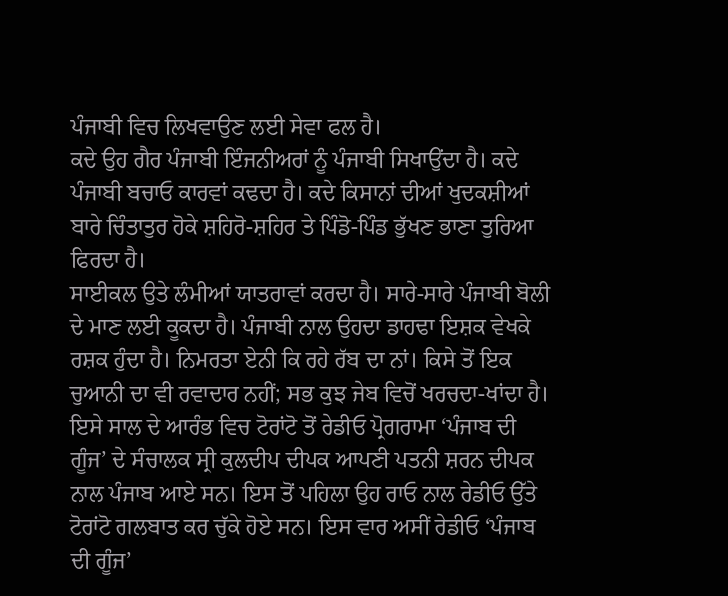ਪੰਜਾਬੀ ਵਿਚ ਲਿਖਵਾਉਣ ਲਈ ਸੇਵਾ ਫਲ ਹੈ।
ਕਦੇ ਉਹ ਗੈਰ ਪੰਜਾਬੀ ਇੰਜਨੀਅਰਾਂ ਨੂੰ ਪੰਜਾਬੀ ਸਿਖਾਉਂਦਾ ਹੈ। ਕਦੇ ਪੰਜਾਬੀ ਬਚਾਓ ਕਾਰਵਾਂ ਕਢਦਾ ਹੈ। ਕਦੇ ਕਿਸਾਨਾਂ ਦੀਆਂ ਖੁਦਕਸ਼ੀਆਂ ਬਾਰੇ ਚਿੰਤਾਤੁਰ ਹੋਕੇ ਸ਼ਹਿਰੋ-ਸ਼ਹਿਰ ਤੇ ਪਿੰਡੋ-ਪਿੰਡ ਭੁੱਖਣ ਭਾਣਾ ਤੁਰਿਆ ਫਿਰਦਾ ਹੈ।
ਸਾਈਕਲ ਉਤੇ ਲੰਮੀਆਂ ਯਾਤਰਾਵਾਂ ਕਰਦਾ ਹੈ। ਸਾਰੇ-ਸਾਰੇ ਪੰਜਾਬੀ ਬੋਲੀ ਦੇ ਮਾਣ ਲਈ ਕੂਕਦਾ ਹੈ। ਪੰਜਾਬੀ ਨਾਲ ਉਹਦਾ ਡਾਹਢਾ ਇਸ਼ਕ ਵੇਖਕੇ ਰਸ਼ਕ ਹੁੰਦਾ ਹੈ। ਨਿਮਰਤਾ ਏਨੀ ਕਿ ਰਹੇ ਰੱਬ ਦਾ ਨਾਂ। ਕਿਸੇ ਤੋਂ ਇਕ ਚੁਆਨੀ ਦਾ ਵੀ ਰਵਾਦਾਰ ਨਹੀਂ; ਸਭ ਕੁਝ ਜੇਬ ਵਿਚੋਂ ਖਰਚਦਾ-ਖਾਂਦਾ ਹੈ।
ਇਸੇ ਸਾਲ ਦੇ ਆਰੰਭ ਵਿਚ ਟੋਰਾਂਟੋ ਤੋਂ ਰੇਡੀਓ ਪ੍ਰੋਗਰਾਮਾ ‘ਪੰਜਾਬ ਦੀ ਗੂੰਜ’ ਦੇ ਸੰਚਾਲਕ ਸ੍ਰੀ ਕੁਲਦੀਪ ਦੀਪਕ ਆਪਣੀ ਪਤਨੀ ਸ਼ਰਨ ਦੀਪਕ ਨਾਲ ਪੰਜਾਬ ਆਏ ਸਨ। ਇਸ ਤੋਂ ਪਹਿਲਾ ਉਹ ਰਾਓ ਨਾਲ ਰੇਡੀਓ ਉੱਤੇ ਟੋਰਾਂਟੋ ਗਲਬਾਤ ਕਰ ਚੁੱਕੇ ਹੋਏ ਸਨ। ਇਸ ਵਾਰ ਅਸੀਂ ਰੇਡੀਓ ‘ਪੰਜਾਬ ਦੀ ਗੂੰਜ’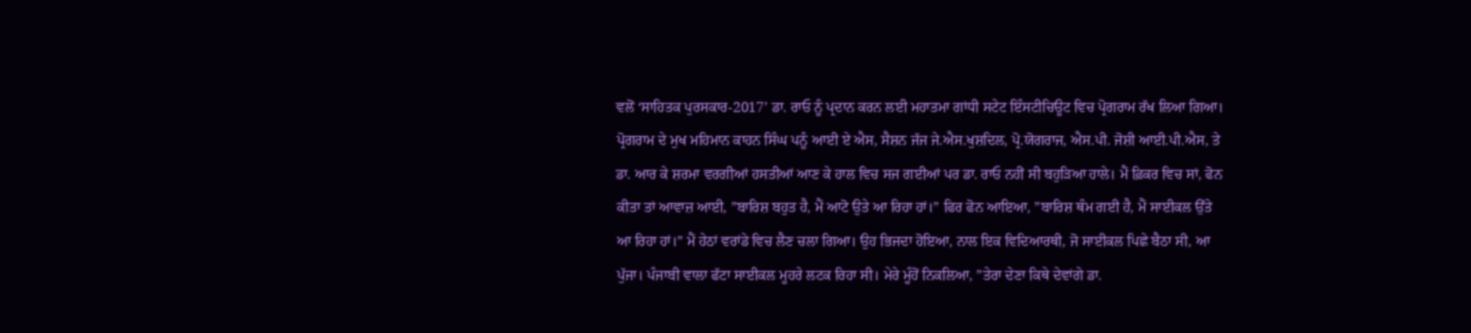ਵਲੋਂ ‘ਸਾਹਿਤਕ ਪੁਰਸਕਾਰ-2017’ ਡਾ. ਰਾਓ ਨੂੰ ਪ੍ਰਦਾਨ ਕਰਨ ਲਈ ਮਹਾਤਮਾ ਗਾਂਧੀ ਸਟੇਟ ਇੰਸਟੀਚਿਊਟ ਵਿਚ ਪ੍ਰੋਗਰਾਮ ਰੱਖ ਲਿਆ ਗਿਆ।
ਪ੍ਰੋਗਰਾਮ ਦੇ ਮੁਖ ਮਹਿਮਾਨ ਕਾਹਨ ਸਿੰਘ ਪਨੂੰ ਆਈ ਏ ਐਸ, ਸੈਸ਼ਨ ਜੱਜ ਜੇ.ਐਸ.ਖੁਸ਼ਦਿਲ, ਪ੍ਰੋ.ਯੋਗਰਾਜ, ਐਸ.ਪੀ. ਜੋਸ਼ੀ ਆਈ.ਪੀ.ਐਸ, ਤੇ ਡਾ. ਆਰ ਕੇ ਸ਼ਰਮਾ ਵਰਗੀਆਂ ਹਸਤੀਆਂ ਆਣ ਕੇ ਹਾਲ ਵਿਚ ਸਜ ਗਈਆਂ ਪਰ ਡਾ. ਰਾਓ ਨਹੀਂ ਸੀ ਬਹੁੜਿਆ ਹਾਲੇ। ਮੈਂ ਫ਼ਿਕਰ ਵਿਚ ਸਾਂ, ਫੋਨ ਕੀਤਾ ਤਾਂ ਆਵਾਜ਼ ਆਈ, ”ਬਾਰਿਸ਼ ਬਹੁਤ ਹੈ, ਮੈਂ ਆਟੋ ਉਤੇ ਆ ਰਿਹਾ ਹਾਂ।” ਫਿਰ ਫੋਨ ਆਇਆ, ”ਬਾਰਿਸ਼ ਥੰਮ ਗਈ ਹੈ, ਮੈਂ ਸਾਈਕਲ ਉੱਤੇ ਆ ਰਿਹਾ ਹਾਂ।” ਮੈਂ ਹੇਠਾਂ ਵਰਾਂਡੇ ਵਿਚ ਲੈਣ ਚਲਾ ਗਿਆ। ਉਹ ਭਿਜਦਾ ਹੋਇਆ, ਨਾਲ ਇਕ ਵਿਦਿਆਰਥੀ, ਜੋ ਸਾਈਕਲ ਪਿਛੇ ਬੈਠਾ ਸੀ, ਆ ਪੁੱਜਾ। ਪੰਜਾਬੀ ਵਾਲਾ ਫੱਟਾ ਸਾਈਕਲ ਮੂਹਰੇ ਲਟਕ ਰਿਹਾ ਸੀ। ਮੇਰੇ ਮੂੰਹੋਂ ਨਿਕਲਿਆ, ”ਤੇਰਾ ਦੇਣਾ ਕਿਥੇ ਦੇਵਾਂਗੇ ਡਾ.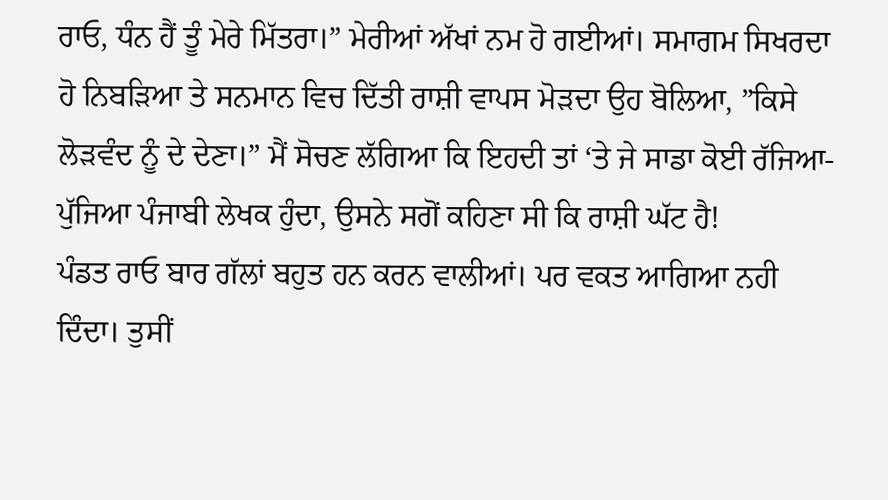ਰਾਓ, ਧੰਨ ਹੈਂ ਤੂੰ ਮੇਰੇ ਮਿੱਤਰਾ।” ਮੇਰੀਆਂ ਅੱਖਾਂ ਨਮ ਹੋ ਗਈਆਂ। ਸਮਾਗਮ ਸਿਖਰਦਾ ਹੋ ਨਿਬੜਿਆ ਤੇ ਸਨਮਾਨ ਵਿਚ ਦਿੱਤੀ ਰਾਸ਼ੀ ਵਾਪਸ ਮੋੜਦਾ ਉਹ ਬੋਲਿਆ, ”ਕਿਸੇ ਲੋੜਵੰਦ ਨੂੰ ਦੇ ਦੇਣਾ।” ਮੈਂ ਸੋਚਣ ਲੱਗਿਆ ਕਿ ਇਹਦੀ ਤਾਂ ‘ਤੇ ਜੇ ਸਾਡਾ ਕੋਈ ਰੱਜਿਆ-ਪੁੱਜਿਆ ਪੰਜਾਬੀ ਲੇਖਕ ਹੁੰਦਾ, ਉਸਨੇ ਸਗੋਂ ਕਹਿਣਾ ਸੀ ਕਿ ਰਾਸ਼ੀ ਘੱਟ ਹੈ!
ਪੰਡਤ ਰਾਓ ਬਾਰ ਗੱਲਾਂ ਬਹੁਤ ਹਨ ਕਰਨ ਵਾਲੀਆਂ। ਪਰ ਵਕਤ ਆਗਿਆ ਨਹੀ ਦਿੰਦਾ। ਤੁਸੀਂ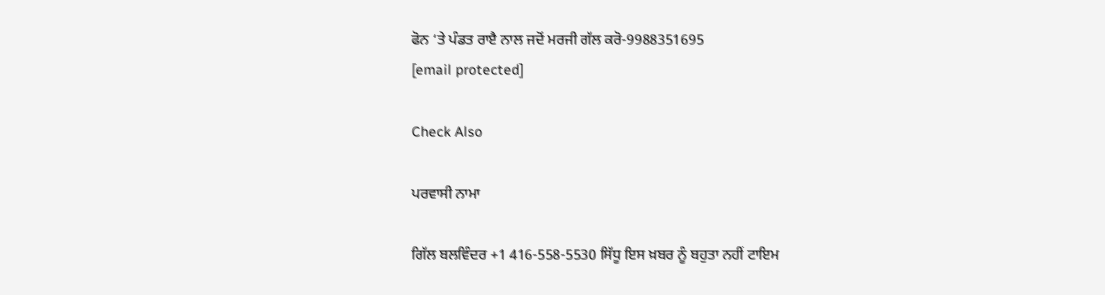ਫੋਨ ‘ਤੇ ਪੰਡਤ ਰਾੲੈ ਨਾਲ ਜਦੋਂ ਮਰਜੀ ਗੱਲ ਕਰੋ-9988351695
[email protected]

Check Also

ਪਰਵਾਸੀ ਨਾਮਾ

ਗਿੱਲ ਬਲਵਿੰਦਰ +1 416-558-5530 ਸਿੱਧੂ ਇਸ ਖ਼ਬਰ ਨੂੰ ਬਹੁਤਾ ਨਹੀਂ ਟਾਇਮ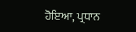ਹੋਇਆ, ਪ੍ਰਧਾਨ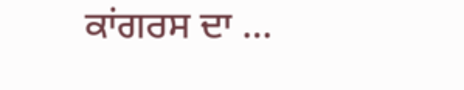ਕਾਂਗਰਸ ਦਾ …